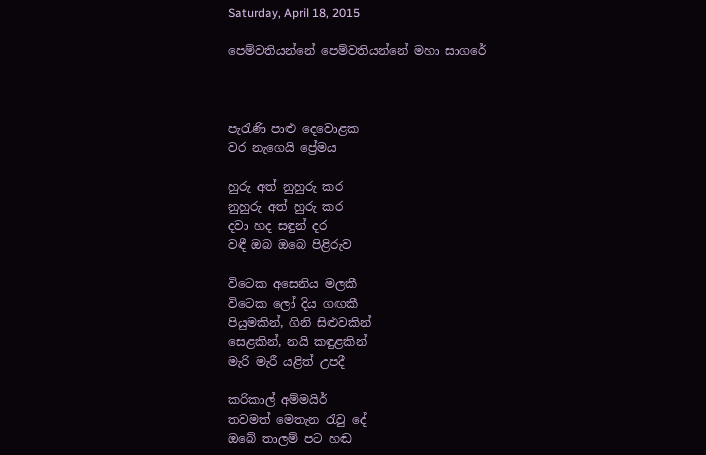Saturday, April 18, 2015

පෙම්වතියන්නේ පෙම්වතියන්නේ මහා සාගරේ



පැරැණි පාළු දෙවොළක
වර නැගෙයි ප්‍රේමය

හුරු අත් නුහුරු කර
නුහුරු අත් හුරු කර
දවා හද සඳුන් දර
වඳී ඔබ ඔබෙ පිළිරුව

විටෙක අසෙනිය මලකී
විටෙක ලෝ දිය ගඟකී
පියුමකින්, ගිනි සිළුවකින්
සෙළකින්, නයි කඳුළකින්
මැරි මැරී යළිත් උපදී

කරිකාල් අම්මයිර්
තවමත් මෙතැන රැවු දේ
ඔබේ තාලම් පට හඬ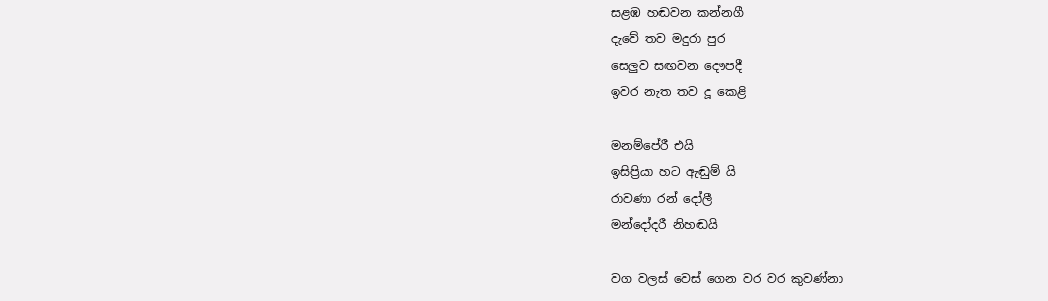සළඹ හඬවන කන්නගී
දැවේ තව මදුරා පුර
සෙලුව සඟවන දෞපදී
ඉවර නැත තව දූ කෙළි

මනම්පේරී එයි
ඉසිප්‍රියා හට ඇඬුම් යි
රාවණා රන් දෝලී
මන්දෝදරී නිහඬයි

වග වලස් වෙස් ගෙන වර වර කුවණ්නා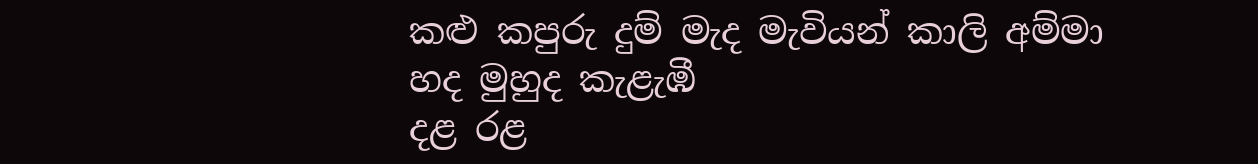කළු කපුරු දුම් මැද මැවියන් කාලි අම්මා
හද මුහුද කැළැඹී
දළ රළ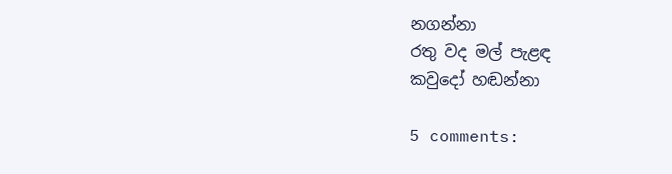නගන්නා
රතු වද මල් පැළඳ
කවුදෝ හඬන්නා

5 comments: